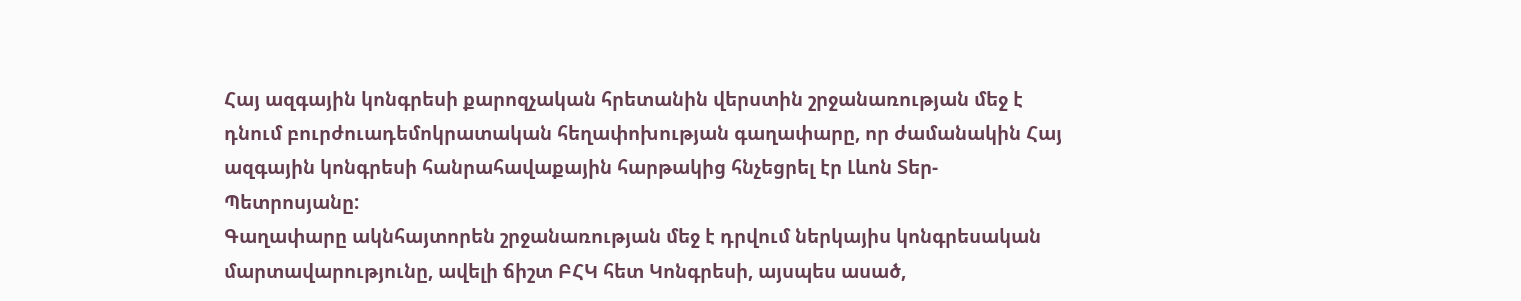Հայ ազգային կոնգրեսի քարոզչական հրետանին վերստին շրջանառության մեջ է դնում բուրժուադեմոկրատական հեղափոխության գաղափարը, որ ժամանակին Հայ ազգային կոնգրեսի հանրահավաքային հարթակից հնչեցրել էր Լևոն Տեր-Պետրոսյանը:
Գաղափարը ակնհայտորեն շրջանառության մեջ է դրվում ներկայիս կոնգրեսական մարտավարությունը, ավելի ճիշտ ԲՀԿ հետ Կոնգրեսի, այսպես ասած,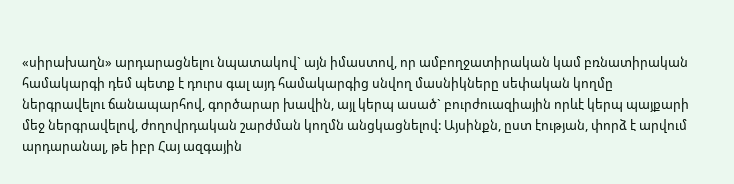«սիրախաղն» արդարացնելու նպատակով` այն իմաստով, որ ամբողջատիրական կամ բռնատիրական համակարգի դեմ պետք է դուրս գալ այդ համակարգից սնվող մասնիկները սեփական կողմը ներգրավելու ճանապարհով, գործարար խավին, այլ կերպ ասած` բուրժուազիային որևէ կերպ պայքարի մեջ ներգրավելով, ժողովրդական շարժման կողմն անցկացնելով: Այսինքն, ըստ էության, փորձ է արվում արդարանալ, թե իբր Հայ ազգային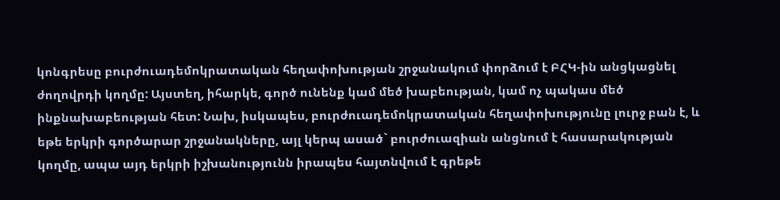կոնգրեսը բուրժուադեմոկրատական հեղափոխության շրջանակում փորձում է ԲՀԿ-ին անցկացնել ժողովրդի կողմը: Այստեղ, իհարկե, գործ ունենք կամ մեծ խաբեության, կամ ոչ պակաս մեծ ինքնախաբեության հետ: Նախ, իսկապես, բուրժուադեմոկրատական հեղափոխությունը լուրջ բան է, և եթե երկրի գործարար շրջանակները, այլ կերպ ասած` բուրժուազիան անցնում է հասարակության կողմը, ապա այդ երկրի իշխանությունն իրապես հայտնվում է գրեթե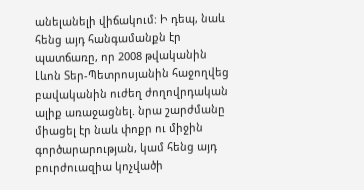անելանելի վիճակում: Ի դեպ, նաև հենց այդ հանգամանքն էր պատճառը, որ 2008 թվականին Լևոն Տեր-Պետրոսյանին հաջողվեց բավականին ուժեղ ժողովրդական ալիք առաջացնել. նրա շարժմանը միացել էր նաև փոքր ու միջին գործարարության, կամ հենց այդ բուրժուազիա կոչվածի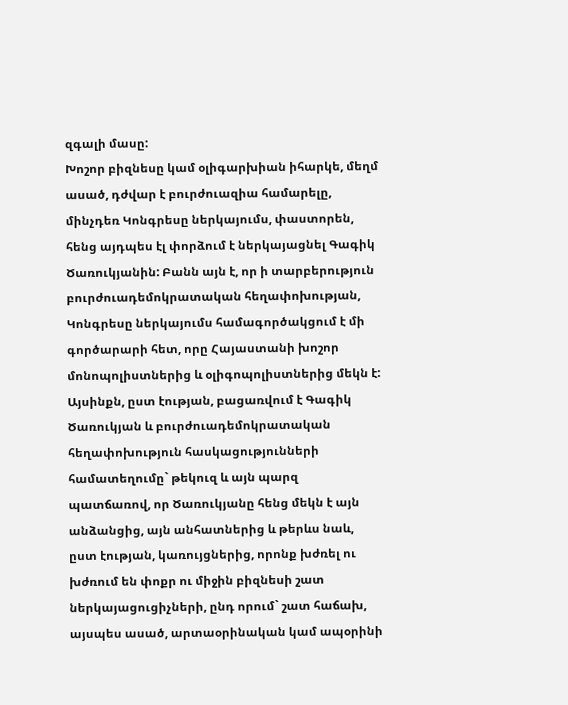զգալի մասը:
Խոշոր բիզնեսը կամ օլիգարխիան իհարկե, մեղմ ասած, դժվար է բուրժուազիա համարելը, մինչդեռ Կոնգրեսը ներկայումս, փաստորեն, հենց այդպես էլ փորձում է ներկայացնել Գագիկ Ծառուկյանին: Բանն այն է, որ ի տարբերություն բուրժուադեմոկրատական հեղափոխության, Կոնգրեսը ներկայումս համագործակցում է մի գործարարի հետ, որը Հայաստանի խոշոր մոնոպոլիստներից և օլիգոպոլիստներից մեկն է: Այսինքն, ըստ էության, բացառվում է Գագիկ Ծառուկյան և բուրժուադեմոկրատական հեղափոխություն հասկացությունների համատեղումը` թեկուզ և այն պարզ պատճառով, որ Ծառուկյանը հենց մեկն է այն անձանցից, այն անհատներից և թերևս նաև, ըստ էության, կառույցներից, որոնք խժռել ու խժռում են փոքր ու միջին բիզնեսի շատ ներկայացուցիչների, ընդ որում` շատ հաճախ, այսպես ասած, արտաօրինական կամ ապօրինի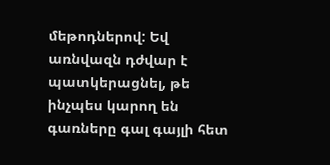մեթոդներով: Եվ առնվազն դժվար է պատկերացնել, թե ինչպես կարող են գառները գալ գայլի հետ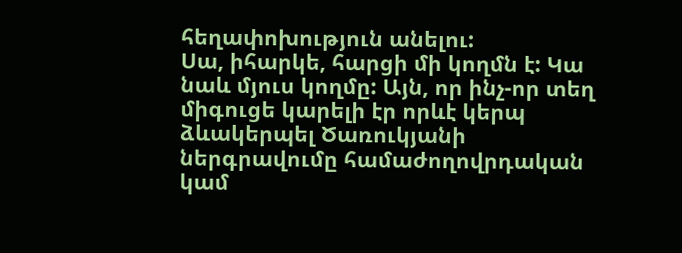հեղափոխություն անելու:
Սա, իհարկե, հարցի մի կողմն է: Կա նաև մյուս կողմը: Այն, որ ինչ-որ տեղ միգուցե կարելի էր որևէ կերպ ձևակերպել Ծառուկյանի ներգրավումը համաժողովրդական կամ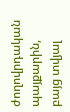ժողովրդական պայքարին, բայց տվյալ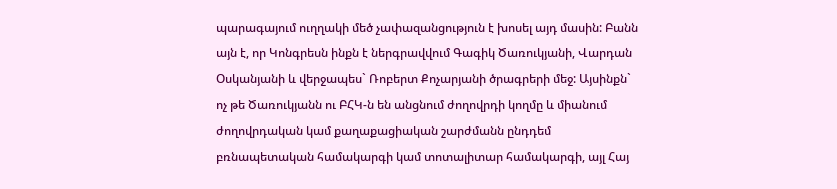պարագայում ուղղակի մեծ չափազանցություն է խոսել այդ մասին: Բանն այն է, որ Կոնգրեսն ինքն է ներգրավվում Գագիկ Ծառուկյանի, Վարդան Օսկանյանի և վերջապես` Ռոբերտ Քոչարյանի ծրագրերի մեջ: Այսինքն` ոչ թե Ծառուկյանն ու ԲՀԿ-ն են անցնում ժողովրդի կողմը և միանում ժողովրդական կամ քաղաքացիական շարժմանն ընդդեմ բռնապետական համակարգի կամ տոտալիտար համակարգի, այլ Հայ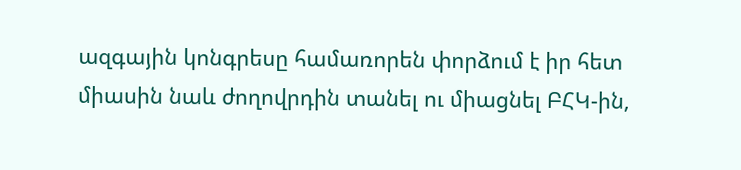ազգային կոնգրեսը համառորեն փորձում է իր հետ միասին նաև ժողովրդին տանել ու միացնել ԲՀԿ-ին,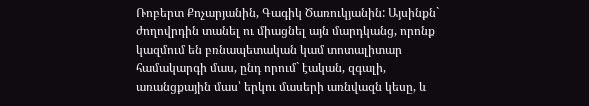Ռոբերտ Քոչարյանին, Գագիկ Ծառուկյանին: Այսինքն` ժողովրդին տանել ու միացնել այն մարդկանց, որոնք կազմում են բռնապետական կամ տոտալիտար համակարգի մաս, ընդ որում` էական, զգալի, առանցքային մաս՝ երկու մասերի առնվազն կեսը, և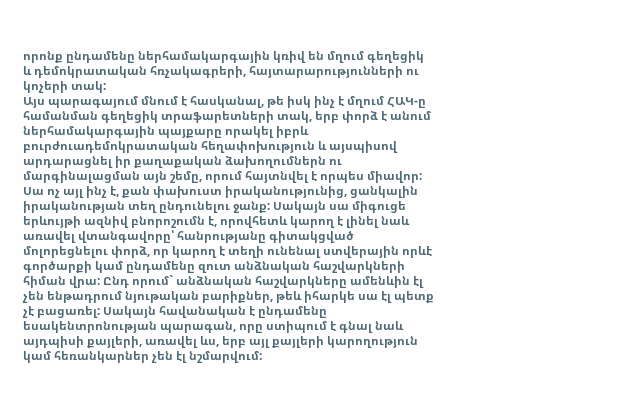որոնք ընդամենը ներհամակարգային կռիվ են մղում գեղեցիկ և դեմոկրատական հռչակագրերի, հայտարարությունների ու կոչերի տակ:
Այս պարագայում մնում է հասկանալ, թե իսկ ինչ է մղում ՀԱԿ-ը համանման գեղեցիկ տրաֆարետների տակ, երբ փորձ է անում ներհամակարգային պայքարը որակել իբրև բուրժուադեմոկրատական հեղափոխություն և այսպիսով արդարացնել իր քաղաքական ձախողումներն ու մարգինալացման այն շեմը, որում հայտնվել է որպես միավոր: Սա ոչ այլ ինչ է, քան փախուստ իրականությունից, ցանկալին իրականության տեղ ընդունելու ջանք: Սակայն սա միգուցե երևույթի ազնիվ բնորոշումն է, որովհետև կարող է լինել նաև առավել վտանգավորը՝ հանրությանը գիտակցված մոլորեցնելու փորձ, որ կարող է տեղի ունենալ ստվերային որևէ գործարքի կամ ընդամենը զուտ անձնական հաշվարկների հիման վրա: Ընդ որում` անձնական հաշվարկները ամենևին էլ չեն ենթադրում նյութական բարիքներ, թեև իհարկե սա էլ պետք չէ բացառել: Սակայն հավանական է ընդամենը եսակենտրոնության պարագան, որը ստիպում է գնալ նաև այդպիսի քայլերի, առավել ևս, երբ այլ քայլերի կարողություն կամ հեռանկարներ չեն էլ նշմարվում: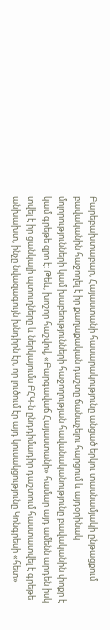Բարեբախտաբար, Հայաստանի հասարակությունը անցած երկու տասնամյակի ընթացքում բավականին հաջողել է իր քաղաքական դաշտը ճանաչելու հարցում և այդօրինակ մոլորությունների կամ խաբեությունների հաջողության հավանականությունը բավականին փոքր է կամ գրեթե զրո է: Թեև, խոշոր հաշվով, «Բարգավաճ Հայաստանի» համար այդ ամենն արդեն իսկ տվել է իր ցանկալի պտուղները և ներկայումս ԲՀԿ-ն ընդդիմադիր դաշտում հաստատվել է գրեթե անխախտ, ինչը նվազագույն խնդիրն էր, որ լուծում էր այդ կուսակցությունը Կոնգրեսի «հետ»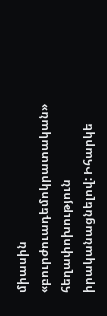միասին «բուրժուադեմոկրատական» հեղափոխություն իրականացնելով: Իհարկե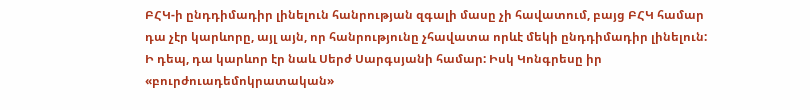ԲՀԿ-ի ընդդիմադիր լինելուն հանրության զգալի մասը չի հավատում, բայց ԲՀԿ համար դա չէր կարևորը, այլ այն, որ հանրությունը չհավատա որևէ մեկի ընդդիմադիր լինելուն: Ի դեպ, դա կարևոր էր նաև Սերժ Սարգսյանի համար: Իսկ Կոնգրեսը իր «բուրժուադեմոկրատական»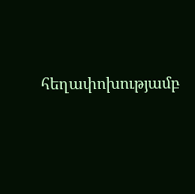հեղափոխությամբ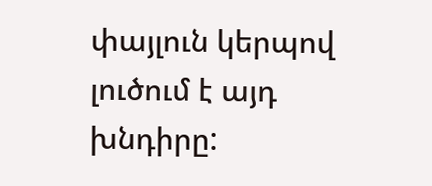փայլուն կերպով լուծում է այդ խնդիրը: